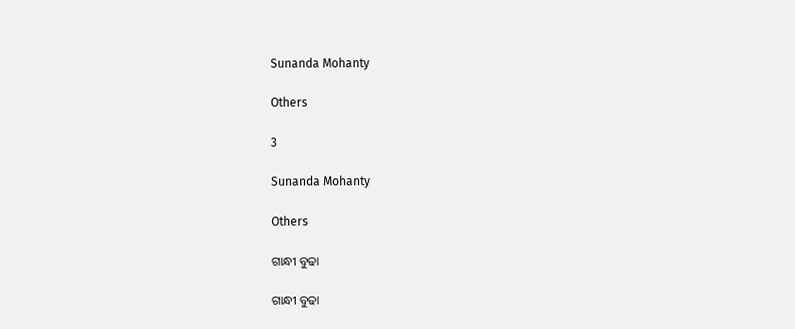Sunanda Mohanty

Others

3

Sunanda Mohanty

Others

ଗାନ୍ଧୀ ବୁଢା

ଗାନ୍ଧୀ ବୁଢା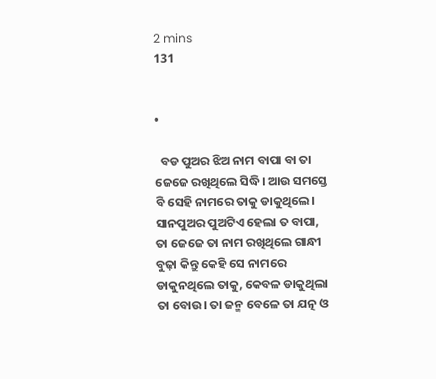2 mins
131


•

  ବଡ ପୁଅର ଝିଅ ନାମ ବାପା ବା ତା ଜେଜେ ରଖିଥିଲେ ସିଦ୍ଧି। ଆଉ ସମସ୍ତେ ବି ସେହି ନାମରେ ତାକୁ ଡାକୁଥିଲେ। ସାନପୁଅର ପୁଅଟିଏ ହେଲା ତ ବାପା, ତା ଜେଜେ ତା ନାମ ରଖିଥିଲେ ଗାନ୍ଧୀ ବୁଢ଼ା କିନ୍ତୁ କେହି ସେ ନାମରେ ଡାକୁନଥିଲେ ତାକୁ, କେବଳ ଡାକୁଥିଲା ତା ବୋଉ। ତା ଜନ୍ମ ବେଳେ ତା ଯତ୍ନ ଓ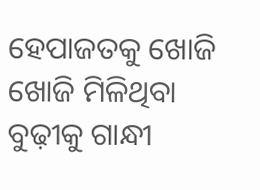ହେପାଜତକୁ ଖୋଜି ଖୋଜି ମିଳିଥିବା ବୁଢ଼ୀକୁ ଗାନ୍ଧୀ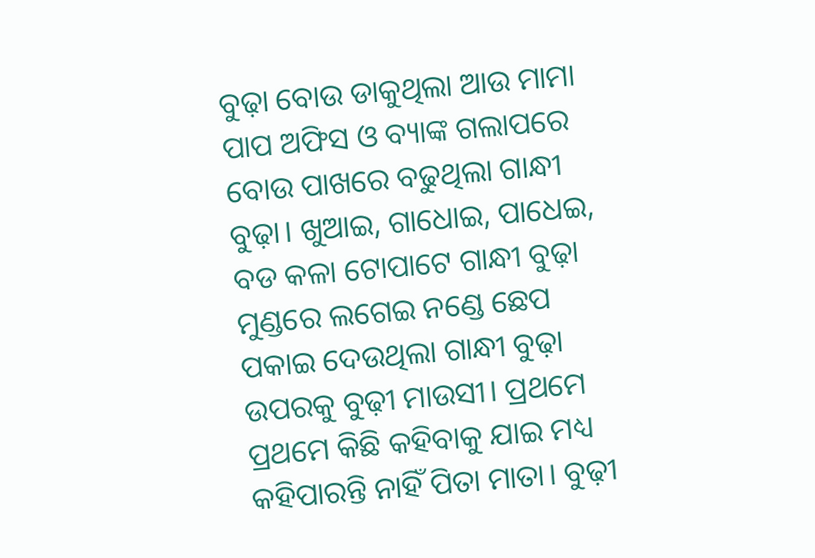ବୁଢ଼ା ବୋଉ ଡାକୁଥିଲା ଆଉ ମାମା ପାପ ଅଫିସ ଓ ବ୍ୟାଙ୍କ ଗଲାପରେ ବୋଉ ପାଖରେ ବଢୁଥିଲା ଗାନ୍ଧୀ ବୁଢ଼ା। ଖୁଆଇ, ଗାଧୋଇ, ପାଧେଇ, ବଡ କଳା ଟୋପାଟେ ଗାନ୍ଧୀ ବୁଢ଼ା ମୁଣ୍ଡରେ ଲଗେଇ ନଣ୍ଡେ ଛେପ ପକାଇ ଦେଉଥିଲା ଗାନ୍ଧୀ ବୁଢ଼ା ଉପରକୁ ବୁଢ଼ୀ ମାଉସୀ। ପ୍ରଥମେ ପ୍ରଥମେ କିଛି କହିବାକୁ ଯାଇ ମଧ୍ୟ କହିପାରନ୍ତି ନାହିଁ ପିତା ମାତା। ବୁଢ଼ୀ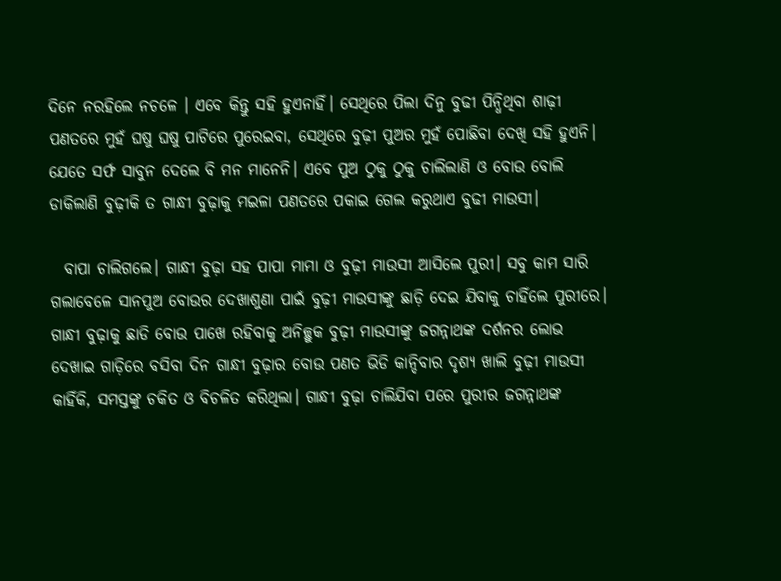ଦିନେ ନରହିଲେ ନଚଳେ । ଏବେ କିନ୍ତୁ ସହି ହୁଏନାହିଁ। ସେଥିରେ ପିଲା ଦିନୁ ବୁଢୀ ପିନ୍ଧିଥିବା ଶାଢ଼ୀ ପଣତରେ ମୁହଁ ଘଷୁ ଘଷୁ ପାଟିରେ ପୁରେଇବା, ସେଥିରେ ବୁଢ଼ୀ ପୁଅର ମୁହଁ ପୋଛିବା ଦେଖି ସହି ହୁଏନି। ଯେତେ ସର୍ଫ ସାବୁନ ଦେଲେ ବି ମନ ମାନେନି। ଏବେ ପୁଅ ଠୁକୁ ଠୁକୁ ଚାଲିଲାଣି ଓ ବୋଉ ବୋଲି ଡାକିଲାଣି ବୁଢ଼ୀକି ତ ଗାନ୍ଧୀ ବୁଢ଼ାକୁ ମଇଳା ପଣତରେ ପକାଇ ଗେଲ କରୁଥାଏ ବୁଢୀ ମାଉସୀ।

  ବାପା ଚାଲିଗଲେ। ଗାନ୍ଧୀ ବୁଢ଼ା ସହ ପାପା ମାମା ଓ ବୁଢ଼ୀ ମାଉସୀ ଆସିଲେ ପୁରୀ। ସବୁ କାମ ସାରି ଗଲାବେଳେ ସାନପୁଅ ବୋଉର ଦେଖାଶୁଣା ପାଇଁ ବୁଢ଼ୀ ମାଉସୀଙ୍କୁ ଛାଡ଼ି ଦେଇ ଯିବାକୁ ଚାହିଁଲେ ପୁରୀରେ। ଗାନ୍ଧୀ ବୁଢ଼ାକୁ ଛାଡି ବୋଉ ପାଖେ ରହିବାକୁ ଅନିଚ୍ଛୁକ ବୁଢ଼ୀ ମାଉସୀଙ୍କୁ ଜଗନ୍ନାଥଙ୍କ ଦର୍ଶନର ଲୋଭ ଦେଖାଇ ଗାଡ଼ିରେ ବସିବା ଦିନ ଗାନ୍ଧୀ ବୁଢ଼ାର ବୋଉ ପଣତ ଭିଡି କାନ୍ଦିବାର ଦୃଶ୍ୟ ଖାଲି ବୁଢ଼ୀ ମାଉସୀ କାହିଁକି, ସମସ୍ତଙ୍କୁ ଚକିତ ଓ ବିଚଳିତ କରିଥିଲା। ଗାନ୍ଧୀ ବୁଢ଼ା ଚାଲିଯିବା ପରେ ପୁରୀର ଜଗନ୍ନାଥଙ୍କ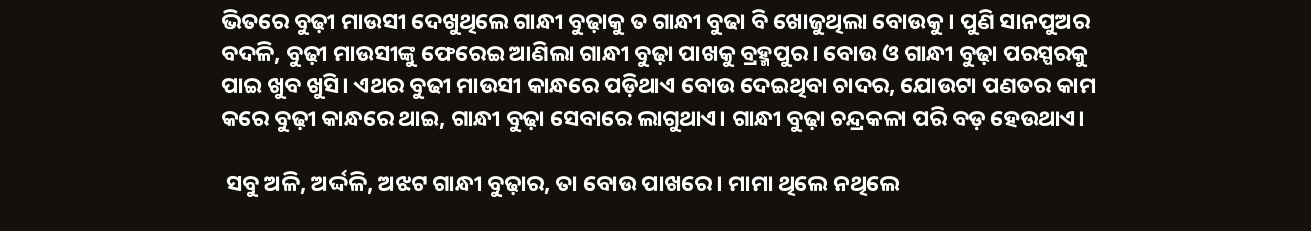ଭିତରେ ବୁଢ଼ୀ ମାଉସୀ ଦେଖୁଥିଲେ ଗାନ୍ଧୀ ବୁଢ଼ାକୁ ତ ଗାନ୍ଧୀ ବୁଢା ବି ଖୋଜୁଥିଲା ବୋଉକୁ। ପୁଣି ସାନପୁଅର ବଦଳି, ବୁଢ଼ୀ ମାଉସୀଙ୍କୁ ଫେରେଇ ଆଣିଲା ଗାନ୍ଧୀ ବୁଢ଼ା ପାଖକୁ ବ୍ରହ୍ମପୁର। ବୋଉ ଓ ଗାନ୍ଧୀ ବୁଢ଼ା ପରସ୍ପରକୁ ପାଇ ଖୁବ ଖୁସି। ଏଥର ବୁଢୀ ମାଉସୀ କାନ୍ଧରେ ପଡ଼ିଥାଏ ବୋଉ ଦେଇଥିବା ଚାଦର, ଯୋଉଟା ପଣତର କାମ କରେ ବୁଢ଼ୀ କାନ୍ଧରେ ଥାଇ, ଗାନ୍ଧୀ ବୁଢ଼ା ସେବାରେ ଲାଗୁଥାଏ। ଗାନ୍ଧୀ ବୁଢ଼ା ଚନ୍ଦ୍ରକଳା ପରି ବଡ଼ ହେଉଥାଏ।

 ସବୁ ଅଳି, ଅର୍ଦ୍ଦଳି, ଅଝଟ ଗାନ୍ଧୀ ବୁଢ଼ାର, ତା ବୋଉ ପାଖରେ। ମାମା ଥିଲେ ନଥିଲେ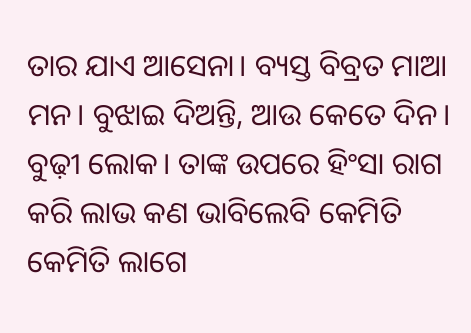ତାର ଯାଏ ଆସେନା। ବ୍ୟସ୍ତ ବିବ୍ରତ ମାଆ ମନ। ବୁଝାଇ ଦିଅନ୍ତି, ଆଉ କେତେ ଦିନ। ବୁଢ଼ୀ ଲୋକ। ତାଙ୍କ ଉପରେ ହିଂସା ରାଗ କରି ଲାଭ କଣ ଭାବିଲେବି କେମିତି କେମିତି ଲାଗେ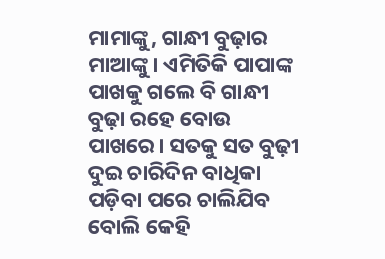ମାମାଙ୍କୁ, ଗାନ୍ଧୀ ବୁଢ଼ାର ମାଆଙ୍କୁ। ଏମିତିକି ପାପାଙ୍କ ପାଖକୁ ଗଲେ ବି ଗାନ୍ଧୀ ବୁଢ଼ା ରହେ ବୋଉ ପାଖରେ। ସତକୁ ସତ ବୁଢ଼ୀ ଦୁଇ ଚାରିଦିନ ବାଧିକା ପଡ଼ିବା ପରେ ଚାଲିଯିବ ବୋଲି କେହି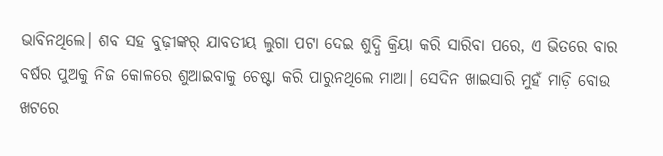ଭାବିନଥିଲେ। ଶବ ସହ ବୁଢ଼ୀଙ୍କର୍ ଯାବତୀୟ ଲୁଗା ପଟା ଦେଇ ଶୁଦ୍ଧି କ୍ରିୟା କରି ସାରିବା ପରେ, ଏ ଭିତରେ ବାର ବର୍ଷର ପୁଅକୁ ନିଜ କୋଳରେ ଶୁଆଇବାକୁ ଚେଷ୍ଟା କରି ପାରୁନଥିଲେ ମାଆ। ସେଦିନ ଖାଇସାରି ମୁହଁ ମାଡ଼ି ବୋଉ ଖଟରେ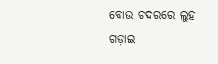ବୋଉ ଚଦରରେ ଲୁହ ଗଡ଼ାଇ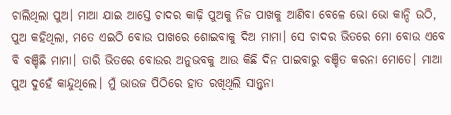ଚାଲିଥିଲା ପୁଅ। ମାଆ ଯାଇ ଆସ୍ତେ ଚାଦର କାଢ଼ି ପୁଅକୁ ନିଜ ପାଖକୁ ଆଣିବା ବେଳେ ଭୋ ଭୋ କାନ୍ଦି ଉଠି, ପୁଅ କହିଥିଲା, ମତେ ଏଇଠି ବୋଉ ପାଖରେ ଶୋଇବାକୁ ଦିଅ ମାମା। ସେ ଚାଦର ଭିତରେ ମୋ ବୋଉ ଏବେ ବି ବଞ୍ଚିଛି ମାମା। ତାରି ଭିତରେ ବୋଉର ଅନୁଭବକୁ ଆଉ କିଛି ଦିନ ପାଇବାରୁ ବଞ୍ଚିତ କରନା ମୋତେ। ମାଆ ପୁଅ ଦୁହେଁ କାନ୍ଦୁଥିଲେ। ମୁଁ ଭାଉଜ ପିଠିରେ ହାତ ରଖିଥିଲି ସାନ୍ତ୍ୱନା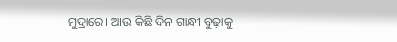ମୁଦ୍ରାରେ। ଆଉ କିଛି ଦିନ ଗାନ୍ଧୀ ବୁଢ଼ାକୁ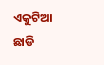ଏକୁଟିଆ ଛାଡି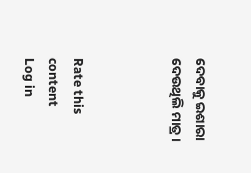ଦେବାକୁ ଇଶାରା ଦେଉଥିଲି ମାତ୍ର।



Rate this content
Log in